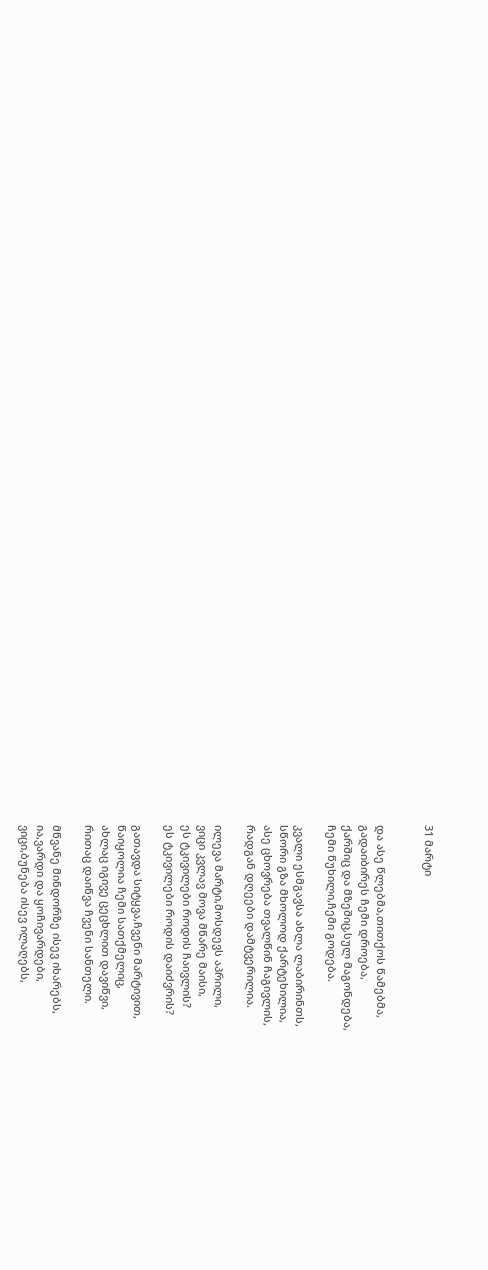31 მარტი


და ასე წლებმა,თითქოს წამებმა,
გადაიბირეს ჩემი დროება,
ქარშიც და მზეშიც,სულ მაგონდება,
ჩემი წუხილი,ჩემი გოდება.

კვალი ესმგავსა ახლა ლაბირინთს,
სწორი გზა მხოლოდ ქარტეხილია,
ასე ცხოვრება თვალწინ ჩაგივლის,
რადგან დღეები დამტვერილია.

ილევა მარტი,მოსდევს აპრილი,
ვიცი კვლავ მოვა მწარე მაისი,
ეს ტკივილები როდის ჩაივლის?
ეს ტკივილები როდის დაიძვრის?

გათავდა სიტყვა,ჩვენი მარტივით,
წაიყოლია ჩემი სათქმელიც,
ახლაც იგივე ცეცხლით დავიწვი,
რითაც დაიწვა ჩვენი სანთელი.

მწვანე მინდორზე ისევ იხარებს,
ია,ვარდი და ყოჩივარდები,
ვიცი,ბუნება ისევ ილაღებს,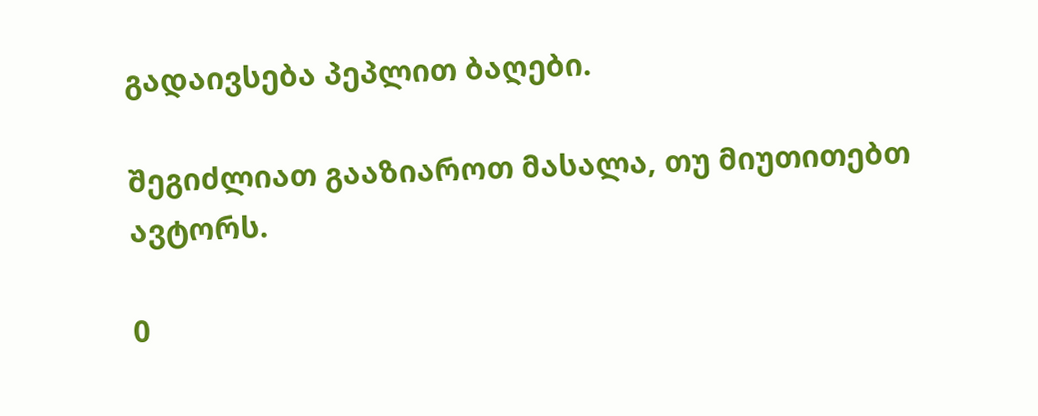გადაივსება პეპლით ბაღები.

შეგიძლიათ გააზიაროთ მასალა, თუ მიუთითებთ ავტორს.

0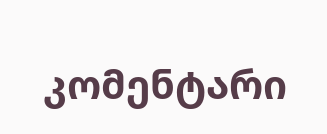კომენტარი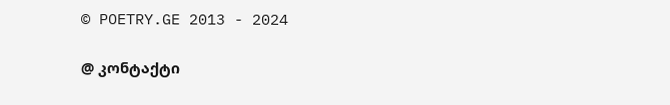© POETRY.GE 2013 - 2024

@ კონტაქტი